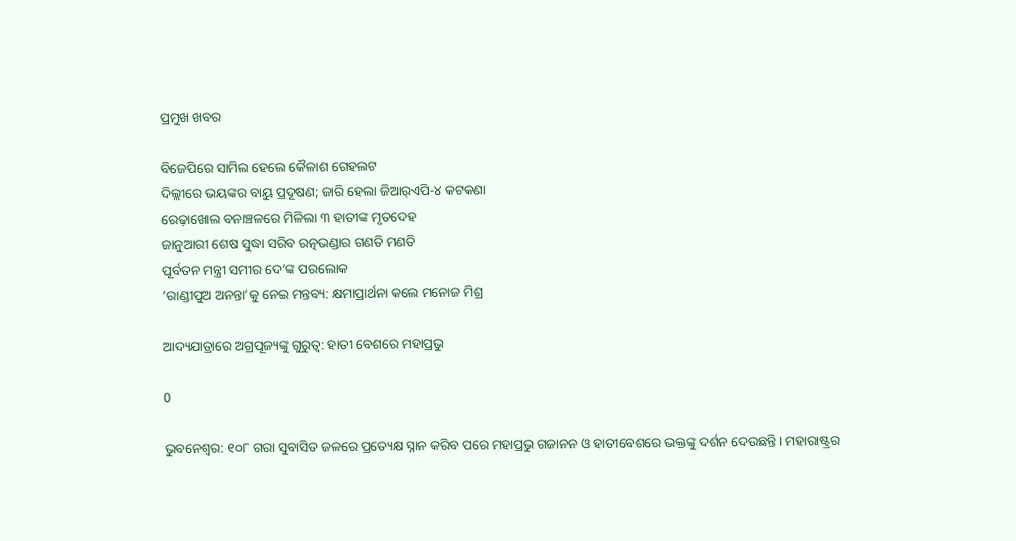ପ୍ରମୁଖ ଖବର

ବିଜେପିରେ ସାମିଲ ହେଲେ କୈଳାଶ ଗେହଲଟ
ଦିଲ୍ଲୀରେ ଭୟଙ୍କର ବାୟୁ ପ୍ରଦୂଷଣ; ଜାରି ହେଲା ଜିଆର୍‌ଏପି-୪ କଟକଣା
ରେଢ଼ାଖୋଲ ବନାଞ୍ଚଳରେ ମିଳିଲା ୩ ହାତୀଙ୍କ ମୃତଦେହ
ଜାନୁଆରୀ ଶେଷ ସୁଦ୍ଧା ସରିବ ରତ୍ନଭଣ୍ଡାର ଗଣତି ମଣତି
ପୂର୍ବତନ ମନ୍ତ୍ରୀ ସମୀର ଦେ’ଙ୍କ ପରଲୋକ
‘ରାଣ୍ଡୀପୁଅ ଅନନ୍ତା’କୁ ନେଇ ମନ୍ତବ୍ୟ: କ୍ଷମାପ୍ରାର୍ଥନା କଲେ ମନୋଜ ମିଶ୍ର

ଆଦ୍ୟଯାତ୍ରାରେ ଅଗ୍ରପୂଜ୍ୟଙ୍କୁ ଗୁରୁତ୍ବ: ହାତୀ ବେଶରେ ମହାପ୍ରଭୁ

0

ଭୁବନେଶ୍ୱର: ୧୦୮ ଗରା ସୁବାସିତ ଜଳରେ ପ୍ରତ୍ୟେକ୍ଷ ସ୍ନାନ କରିବ ପରେ ମହାପ୍ରଭୁ ଗଜାନନ ଓ ହାତୀବେଶରେ ଭକ୍ତଙ୍କୁ ଦର୍ଶନ ଦେଉଛନ୍ତି। ମହାରାଷ୍ଟ୍ରର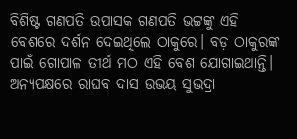ବିଶିଷ୍ଟ ଗଣପତି ଉପାସକ ଗଣପତି ଭଟ୍ଟଙ୍କୁ ଏହି ବେଶରେ ଦର୍ଶନ ଦେଇଥିଲେ ଠାକୁରେ। ବଡ଼ ଠାକୁରଙ୍କ ପାଇଁ ଗୋପାଳ ତୀର୍ଥ ମଠ ଏହି ବେଶ ଯୋଗାଇଥାନ୍ତି। ଅନ୍ୟପକ୍ଷରେ ରାଘବ ଦାସ ଉଭୟ ସୁଭଦ୍ରା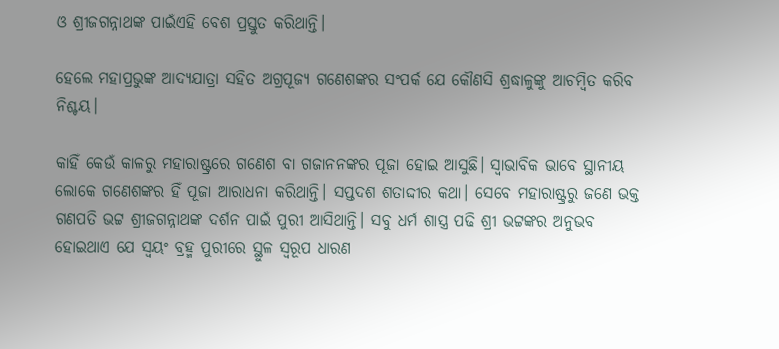ଓ ଶ୍ରୀଜଗନ୍ନାଥଙ୍କ ପାଇଁଏହି ବେଶ ପ୍ରସ୍ତୁତ କରିଥାନ୍ତି।

ହେଲେ ମହାପ୍ରଭୁଙ୍କ ଆଦ୍ୟଯାତ୍ରା ସହିତ ଅଗ୍ରପୂଜ୍ୟ ଗଣେଶଙ୍କର ସଂପର୍କ ଯେ କୌଣସି ଶ୍ରଦ୍ଧାଳୁଙ୍କୁ ଆଚମ୍ବିତ କରିବ ନିଶ୍ଚୟ।

କାହିଁ କେଉଁ କାଳରୁ ମହାରାଷ୍ଟ୍ରରେ ଗଣେଶ ବା ଗଜାନନଙ୍କର ପୂଜା ହୋଇ ଆସୁଛି। ସ୍ୱାଭାବିକ ଭାବେ ସ୍ଥାନୀୟ ଲୋକେ ଗଣେଶଙ୍କର ହିଁ ପୂଜା ଆରାଧନା କରିଥାନ୍ତି। ସପ୍ତଦଶ ଶତାଦ୍ଦୀର କଥା। ସେବେ ମହାରାଷ୍ଟ୍ରରୁ ଜଣେ ଭକ୍ତ ଗଣପତି ଭଟ୍ଟ ଶ୍ରୀଜଗନ୍ନାଥଙ୍କ ଦର୍ଶନ ପାଇଁ ପୁରୀ ଆସିଥାନ୍ତି। ସବୁ ଧର୍ମ ଶାସ୍ତ୍ର ପଢି ଶ୍ରୀ ଭଟ୍ଟଙ୍କର ଅନୁଭବ ହୋଇଥାଏ ଯେ ସ୍ୱୟଂ ବ୍ରହ୍ମ ପୁରୀରେ ସ୍ଥୁଳ ସ୍ୱରୂପ ଧାରଣ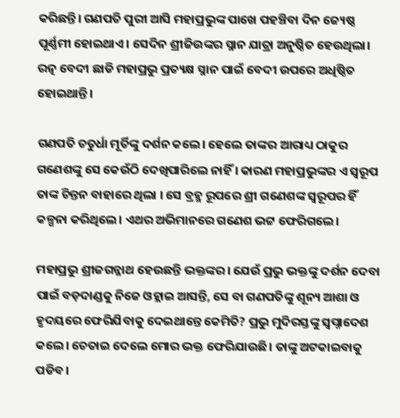କରିଛନ୍ତି। ଗଣପତି ପୁରୀ ଆସି ମହାପ୍ରଭୁଙ୍କ ପାଖେ ପହଞ୍ଚିବା ଦିନ ଜ୍ୟେଷ୍ଠ ପୂର୍ଣ୍ଣମୀ ହୋଇଥାଏ। ସେଦିନ ଶ୍ରୀଜିଉଙ୍କର ସ୍ନାନ ଯାତ୍ରା ଅନୁଷ୍ଠିତ ହେଉଥିଲା। ରତ୍ନ ବେଦୀ ଛାଡି ମହାପ୍ରଭୁ ପ୍ରତ୍ୟକ୍ଷ ସ୍ନାନ ପାଇଁ ବେଦୀ ଉପରେ ଅଧିଷ୍ଠିତ ହୋଇଥାନ୍ତି।

ଗଣପତି ଚତୁର୍ଧା ମୂର୍ତିଙ୍କୁ ଦର୍ଶନ କଲେ। ହେଲେ ତାଙ୍କର ଆରାଧ୍ୟ ଠାକୁର ଗଣେଶଙ୍କୁ ସେ କେଉଁଠି ଦେଖିପାରିଲେ ନାହିଁ । କାରଣ ମହାପ୍ରଭୁଙ୍କର ଏ ସ୍ୱରୂପ ତାଙ୍କ ଚିନ୍ତନ ବାହାରେ ଥିଲା । ସେ ବ୍ରହ୍ମ ରୂପରେ ଶ୍ରୀ ଗଣେଶଙ୍କ ସ୍ବରୂପର ହିଁ କଳ୍ପନା କରିଥିଲେ। ଏଥର ଅଭିମାନରେ ଗଣେଶ ଭଟ୍ଟ ଫେରିଗଲେ।

ମହାପ୍ରଭୁ ଶ୍ରୀଜଗନ୍ନାଥ ହେଉଛନ୍ତି ଭକ୍ତଙ୍କର। ଯେଉଁ ପ୍ରଭୁ ଭକ୍ତଙ୍କୁ ଦର୍ଶନ ଦେବା ପାଇଁ ବଡ଼ଦାଣ୍ଡକୁ ନିଜେ ଓହ୍ଲାଇ ଆସନ୍ତି, ସେ ବା ଗଣପତିଙ୍କୁ ଶୂନ୍ୟ ଆଶା ଓ ହୃଦୟରେ ଫେରିଯିବାକୁ ଦେଇଥାନ୍ତେ କେମିତି? ପ୍ରଭୁ ମୁଦିରସ୍ତଙ୍କୁ ସ୍ୱପ୍ନାଦେଶ କଲେ। ଚେତାଇ ଦେଲେ ମୋର ଭକ୍ତ ଫେରିଯାଉଛି। ତାଙ୍କୁ ଅଟକାଇବାକୁ ପଡିବ।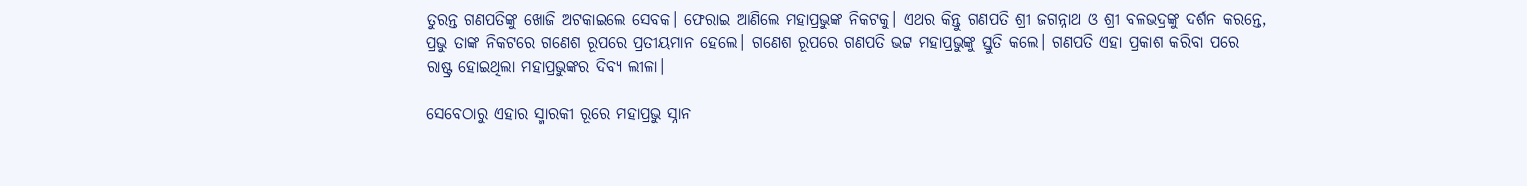ତୁରନ୍ତ ଗଣପତିଙ୍କୁ ଖୋଜି ଅଟକାଇଲେ ସେବକ। ଫେରାଇ ଆଣିଲେ ମହାପ୍ରଭୁଙ୍କ ନିକଟକୁ। ଏଥର କିନ୍ତୁ ଗଣପତି ଶ୍ରୀ ଜଗନ୍ନାଥ ଓ ଶ୍ରୀ ବଳଭଦ୍ରଙ୍କୁ ଦର୍ଶନ କରନ୍ତେ, ପ୍ରଭୁ ତାଙ୍କ ନିକଟରେ ଗଣେଶ ରୂପରେ ପ୍ରତୀୟମାନ ହେଲେ। ଗଣେଶ ରୂପରେ ଗଣପତି ଭଟ୍ଟ ମହାପ୍ରଭୁଙ୍କୁ ସ୍ତୁତି କଲେ। ଗଣପତି ଏହା ପ୍ରକାଶ କରିବା ପରେ ରାଷ୍ଟ୍ର ହୋଇଥିଲା ମହାପ୍ରଭୁଙ୍କର ଦିବ୍ୟ ଲୀଳା।

ସେବେଠାରୁ ଏହାର ସ୍ମାରକୀ ରୂରେ ମହାପ୍ରଭୁ ସ୍ନାନ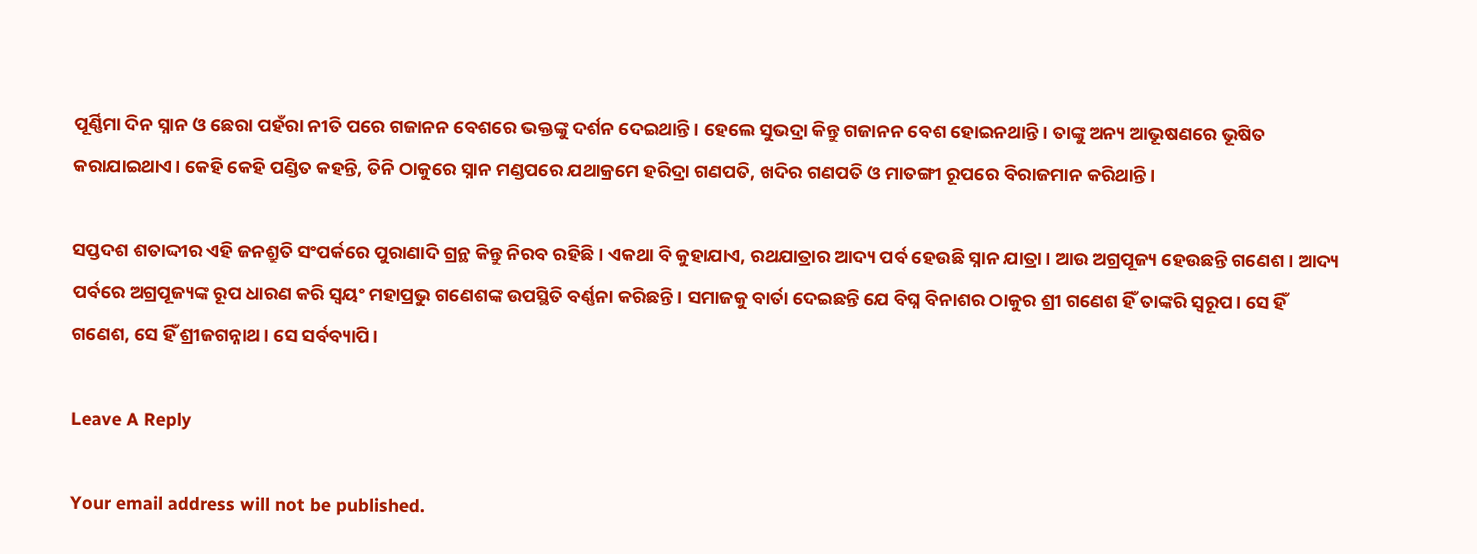ପୂର୍ଣ୍ଣିମା ଦିନ ସ୍ନାନ ଓ ଛେରା ପହଁରା ନୀତି ପରେ ଗଜାନନ ବେଶରେ ଭକ୍ତଙ୍କୁ ଦର୍ଶନ ଦେଇଥାନ୍ତି। ହେଲେ ସୁଭଦ୍ରା କିନ୍ତୁ ଗଜାନନ ବେଶ ହୋଇନଥାନ୍ତି। ତାଙ୍କୁ ଅନ୍ୟ ଆଭୂଷଣରେ ଭୂଷିତ କରାଯାଇଥାଏ। କେହି କେହି ପଣ୍ଡିତ କହନ୍ତି, ତିନି ଠାକୁରେ ସ୍ନାନ ମଣ୍ଡପରେ ଯଥାକ୍ରମେ ହରିଦ୍ରା ଗଣପତି, ଖଦିର ଗଣପତି ଓ ମାତଙ୍ଗୀ ରୂପରେ ବିରାଜମାନ କରିଥାନ୍ତି।

ସପ୍ତଦଶ ଶତାଦ୍ଦୀର ଏହି ଜନଶ୍ରୁତି ସଂପର୍କରେ ପୁରାଣାଦି ଗ୍ରନ୍ଥ କିନ୍ତୁ ନିରବ ରହିଛି। ଏକଥା ବି କୁହାଯାଏ, ରଥଯାତ୍ରାର ଆଦ୍ୟ ପର୍ବ ହେଉଛି ସ୍ନାନ ଯାତ୍ରା। ଆଉ ଅଗ୍ରପୂଜ୍ୟ ହେଉଛନ୍ତି ଗଣେଶ। ଆଦ୍ୟ ପର୍ବରେ ଅଗ୍ରପୂଜ୍ୟଙ୍କ ରୂପ ଧାରଣ କରି ସ୍ୱୟଂ ମହାପ୍ରଭୁ ଗଣେଶଙ୍କ ଉପସ୍ଥିତି ବର୍ଣ୍ଣନା କରିଛନ୍ତି। ସମାଜକୁ ବାର୍ତା ଦେଇଛନ୍ତି ଯେ ବିଘ୍ନ ବିନାଶର ଠାକୁର ଶ୍ରୀ ଗଣେଶ ହିଁ ତାଙ୍କରି ସ୍ୱରୂପ। ସେ ହିଁ ଗଣେଶ, ସେ ହିଁ ଶ୍ରୀଜଗନ୍ନାଥ। ସେ ସର୍ବବ୍ୟାପି।

Leave A Reply

Your email address will not be published.